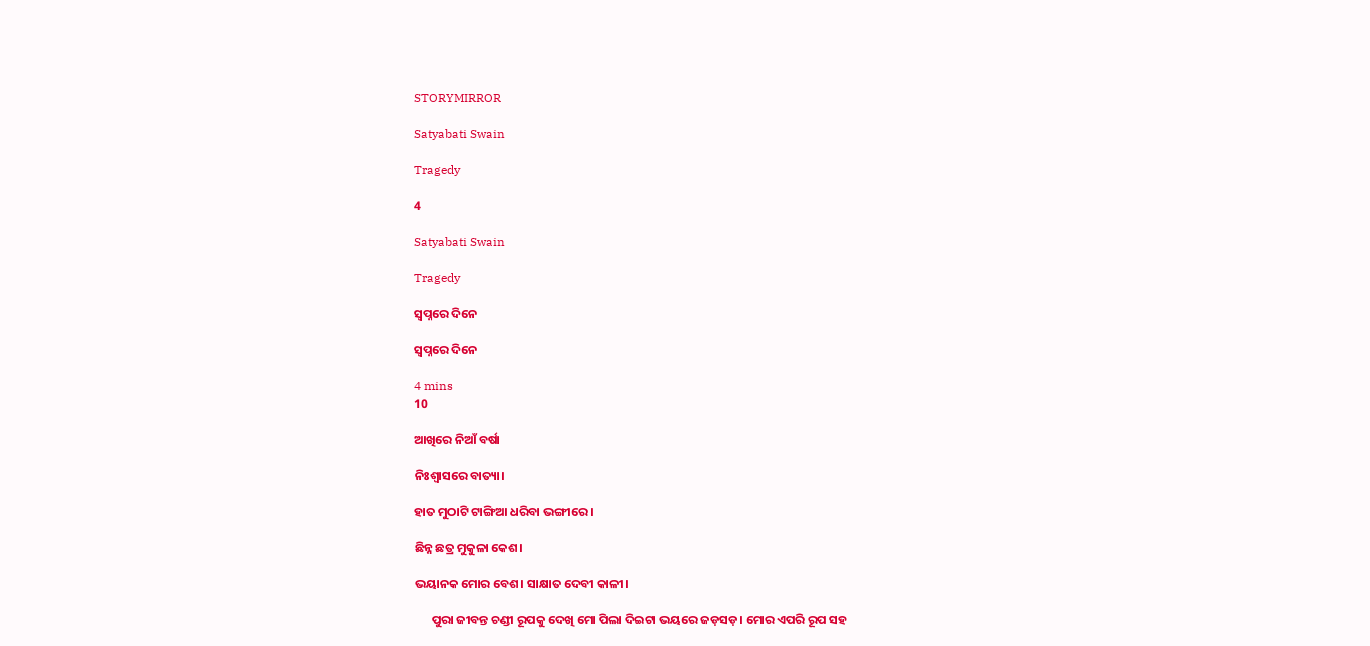STORYMIRROR

Satyabati Swain

Tragedy

4

Satyabati Swain

Tragedy

ସ୍ୱପ୍ନରେ ଦିନେ

ସ୍ୱପ୍ନରେ ଦିନେ

4 mins
10

ଆଖିରେ ନିଆଁ ବର୍ଷା

ନିଃଶ୍ବାସରେ ବାତ୍ୟା।

ହାତ ମୁଠାଟି ଟାଙ୍ଗିଆ ଧରିବା ଭଙ୍ଗୀରେ ।

ଛିନ୍ନ ଛତ୍ର ମୁକୁଳା କେଶ।

ଭୟାନକ ମୋର ବେଶ। ସାକ୍ଷାତ ଦେବୀ କାଳୀ।

      ପୁରା ଜୀବନ୍ତ ଚଣ୍ଡୀ ରୂପକୁ ଦେଖି ମୋ ପିଲା ଦିଇଟା ଭୟରେ ଜଡ଼ସଡ଼। ମୋର ଏପରି ରୂପ ସହ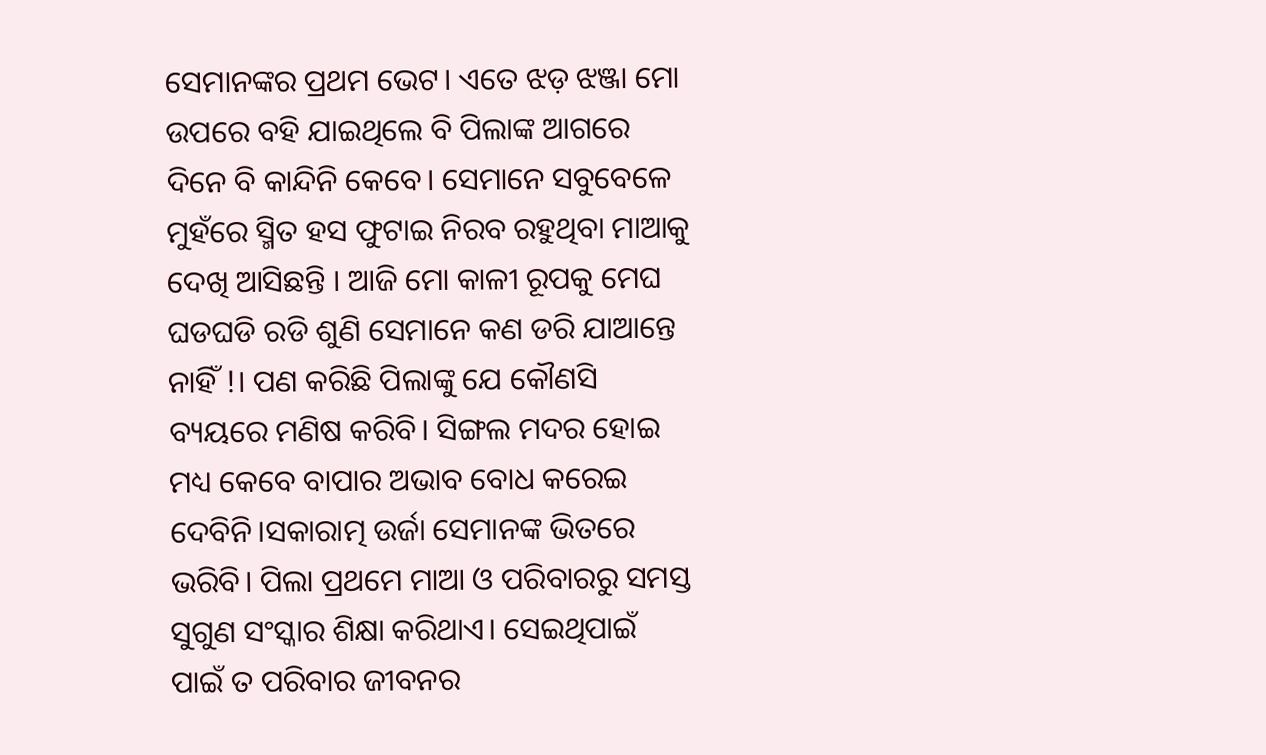ସେମାନଙ୍କର ପ୍ରଥମ ଭେଟ। ଏତେ ଝଡ଼ ଝଞ୍ଜା ମୋ ଉପରେ ବହି ଯାଇଥିଲେ ବି ପିଲାଙ୍କ ଆଗରେ ଦିନେ ବି କାନ୍ଦିନି କେବେ। ସେମାନେ ସବୁବେଳେ ମୁହଁରେ ସ୍ମିତ ହସ ଫୁଟାଇ ନିରବ ରହୁଥିବା ମାଆକୁ ଦେଖି ଆସିଛନ୍ତି । ଆଜି ମୋ କାଳୀ ରୂପକୁ ମେଘ ଘଡଘଡି ରଡି ଶୁଣି ସେମାନେ କଣ ଡରି ଯାଆନ୍ତେ ନାହିଁ !। ପଣ କରିଛି ପିଲାଙ୍କୁ ଯେ କୌଣସି ବ୍ୟୟରେ ମଣିଷ କରିବି। ସିଙ୍ଗଲ ମଦର ହୋଇ ମଧ୍ୟ କେବେ ବାପାର ଅଭାବ ବୋଧ କରେଇ ଦେବିନି।ସକାରାତ୍ମ ଉର୍ଜା ସେମାନଙ୍କ ଭିତରେ ଭରିବି। ପିଲା ପ୍ରଥମେ ମାଆ ଓ ପରିବାରରୁ ସମସ୍ତ ସୁଗୁଣ ସଂସ୍କାର ଶିକ୍ଷା କରିଥାଏ। ସେଇଥିପାଇଁ ପାଇଁ ତ ପରିବାର ଜୀବନର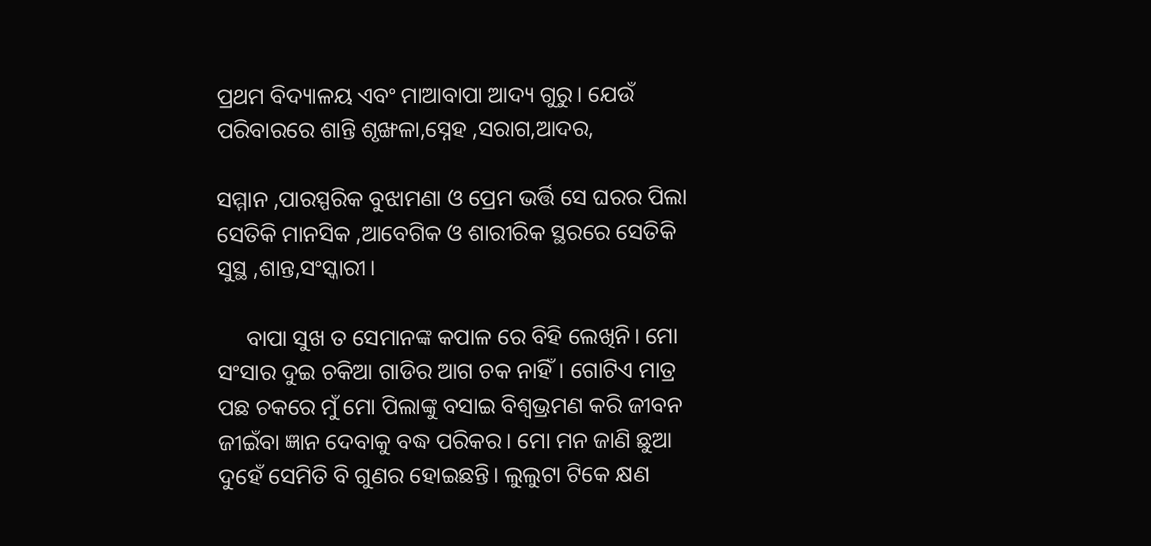ପ୍ରଥମ ବିଦ୍ୟାଳୟ ଏବଂ ମାଆବାପା ଆଦ୍ୟ ଗୁରୁ। ଯେଉଁ ପରିବାରରେ ଶାନ୍ତି ଶୃଙ୍ଖଳା,ସ୍ନେହ ,ସରାଗ,ଆଦର,

ସମ୍ମାନ ,ପାରସ୍ପରିକ ବୁଝାମଣା ଓ ପ୍ରେମ ଭର୍ତ୍ତି ସେ ଘରର ପିଲା ସେତିକି ମାନସିକ ,ଆବେଗିକ ଓ ଶାରୀରିକ ସ୍ଥରରେ ସେତିକି ସୁସ୍ଥ ,ଶାନ୍ତ,ସଂସ୍କାରୀ।

     ବାପା ସୁଖ ତ ସେମାନଙ୍କ କପାଳ ରେ ବିହି ଲେଖିନି। ମୋ ସଂସାର ଦୁଇ ଚକିଆ ଗାଡିର ଆଗ ଚକ ନାହିଁ। ଗୋଟିଏ ମାତ୍ର ପଛ ଚକରେ ମୁଁ ମୋ ପିଲାଙ୍କୁ ବସାଇ ବିଶ୍ୱଭ୍ରମଣ କରି ଜୀବନ ଜୀଇଁବା ଜ୍ଞାନ ଦେବାକୁ ବଦ୍ଧ ପରିକର। ମୋ ମନ ଜାଣି ଛୁଆ ଦୁହେଁ ସେମିତି ବି ଗୁଣର ହୋଇଛନ୍ତି। ଲୁଲୁଟା ଟିକେ କ୍ଷଣ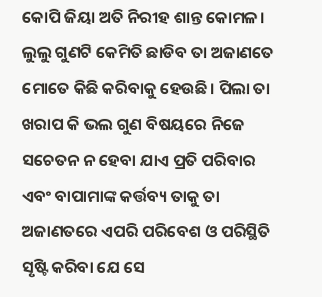କୋପି ଜିୟା ଅତି ନିରୀହ ଶାନ୍ତ କୋମଳ। ଲୁଲୁ ଗୁଣଟି କେମିତି ଛାଡିବ ତା ଅଜାଣତେ ମୋତେ କିଛି କରିବାକୁ ହେଉଛି। ପିଲା ତା ଖରାପ କି ଭଲ ଗୁଣ ବିଷୟରେ ନିଜେ ସଚେତନ ନ ହେବା ଯାଏ ପ୍ରତି ପରିବାର ଏବଂ ବାପାମାଙ୍କ କର୍ତ୍ତବ୍ୟ ତାକୁ ତା ଅଜାଣତରେ ଏପରି ପରିବେଶ ଓ ପରିସ୍ଥିତି ସୃଷ୍ଟି କରିବା ଯେ ସେ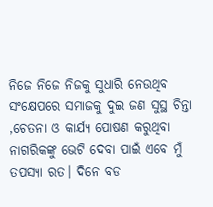ନିଜେ ନିଜେ ନିଜକୁ ସୁଧାରି ନେଉଥିବ      ସଂକ୍ଷେପରେ ସମାଜକୁ ଦୁଇ ଜଣ ସୁସ୍ଥ ଚିନ୍ତା ,ଚେତନା ଓ କାର୍ଯ୍ୟ ପୋଷଣ କରୁଥିବା ନାଗରିକଙ୍କୁ ଭେଟି ଦେବା ପାଇଁ ଏବେ ମୁଁ ତପସ୍ୟା ରତ। ଦିନେ ବଡ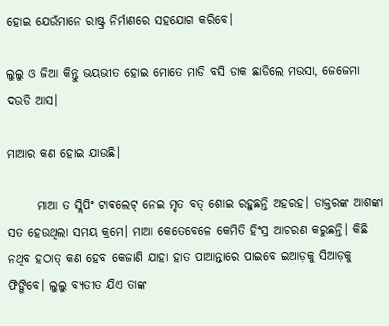ହୋଇ ଯେଉଁମାନେ ରାଷ୍ଟ୍ର ନିର୍ମାଣରେ ସହଯୋଗ କରିବେ।

ଲୁଲୁ ଓ ଜିଆ କିନ୍ତୁ ଭୟଭୀତ ହୋଇ ମୋତେ ମାଡି ବସି ଡାକ ଛାଡିଲେ ମଉସା, ଜେଜେମା ଦଉଡି ଆସ।

ମାଆର କଣ ହୋଇ ଯାଉଛି।

      ମାଆ ତ ସ୍ଲିପିଂ ଟାଵଲେଟ୍ ନେଇ ମୃତ ବତ୍ ଶୋଇ ରହୁଛନ୍ତି ଅହରହ। ଡାକ୍ତରଙ୍କ ଆଶଙ୍କା ସତ ହେଉଥିଲା ସମୟ କ୍ରମେ। ମାଆ କେତେବେଳେ କେମିତି ହିଂସ୍ର ଆଚରଣ କରୁଛନ୍ତି। କିଛି ନଥିବ ହଠାତ୍ କଣ ହେବ କେଜାଣି ଯାହା ହାତ ପାଆନ୍ତାରେ ପାଇବେ ଇଆଡ଼କୁ ସିଆଡ଼କୁ ଫିଙ୍ଗିବେ। ଲୁଲୁ ବ୍ୟତୀତ ଯିଏ ତାଙ୍କ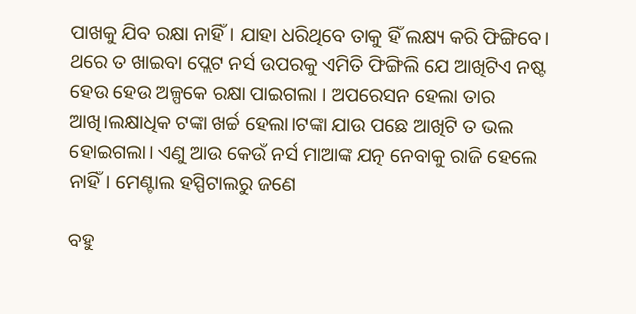ପାଖକୁ ଯିବ ରକ୍ଷା ନାହିଁ। ଯାହା ଧରିଥିବେ ତାକୁ ହିଁ ଲକ୍ଷ୍ୟ କରି ଫିଙ୍ଗିବେ। ଥରେ ତ ଖାଇବା ପ୍ଲେଟ ନର୍ସ ଉପରକୁ ଏମିତି ଫିଙ୍ଗିଲି ଯେ ଆଖିଟିଏ ନଷ୍ଟ ହେଉ ହେଉ ଅଳ୍ପକେ ରକ୍ଷା ପାଇଗଲା । ଅପରେସନ ହେଲା ତାର ଆଖି।ଲକ୍ଷାଧିକ ଟଙ୍କା ଖର୍ଚ୍ଚ ହେଲା।ଟଙ୍କା ଯାଉ ପଛେ ଆଖିଟି ତ ଭଲ ହୋଇଗଲା। ଏଣୁ ଆଉ କେଉଁ ନର୍ସ ମାଆଙ୍କ ଯତ୍ନ ନେବାକୁ ରାଜି ହେଲେ ନାହିଁ। ମେଣ୍ଟାଲ ହସ୍ପିଟାଲରୁ ଜଣେ

ବହୁ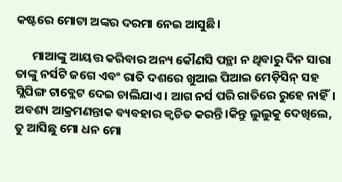କଷ୍ଟରେ ମୋଟା ଅଙ୍କର ଦରମା ନେଇ ଆସୁଛି।

      ମାଆଙ୍କୁ ଆୟତ୍ତ କରିବାର ଅନ୍ୟ କୌଣସି ପନ୍ଥା ନ ଥିବାରୁ ଦିନ ସାରା ତାଙ୍କୁ ନର୍ସଟି ଜଗେ ଏବଂ ରାତି ଦଶରେ ଖୁଆଇ ପିଆଇ ମେଡ଼ିସିନ୍ ସହ ସ୍ଲିପିଙ୍ଗ ଟାବ୍ଲେଟ ଦେଇ ଚାଲିଯାଏ। ଆଗ ନର୍ସ ପରି ରାତିରେ ରୁହେ ନାହିଁ। ଅବଶ୍ୟ ଆକ୍ରମଣନ୍ତାକ ବ୍ୟବହାର କ୍ଵଚିତ କରନ୍ତି।କିନ୍ତୁ ଲୁଲୁକୁ ଦେଖିଲେ, ତୁ ଆସିଛୁ ମୋ ଧନ ମୋ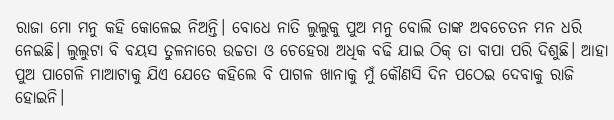ରାଜା ମୋ ମନୁ କହି କୋଳେଇ ନିଅନ୍ତି। ବୋଧେ ନାତି ଲୁଲୁକୁ ପୁଅ ମନୁ ବୋଲି ତାଙ୍କ ଅବଚେତନ ମନ ଧରି ନେଇଛି। ଲୁଲୁଟା ବି ବୟସ ତୁଳନାରେ ଉଚ୍ଚତା ଓ ଚେହେରା ଅଧିକ ବଢି ଯାଇ ଠିକ୍ ତା ବାପା ପରି ଦିଶୁଛି। ଆହା ପୁଅ ପାଗେଳି ମାଆଟାକୁ ଯିଏ ଯେତେ କହିଲେ ବି ପାଗଳ ଖାନାକୁ ମୁଁ କୌଣସି ଦିନ ପଠେଇ ଦେବାକୁ ରାଜି ହୋଇନି।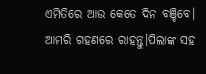ଏମିତିରେ ଆଉ କେତେ ଦିନ ବଞ୍ଚିବେ। ଆମରି ଗହଣରେ ରାହନ୍ତୁ।ପିଲାଙ୍କ ସହ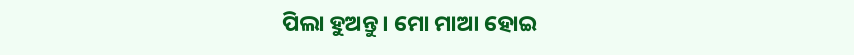ପିଲା ହୁଅନ୍ତୁ। ମୋ ମାଆ ହୋଇ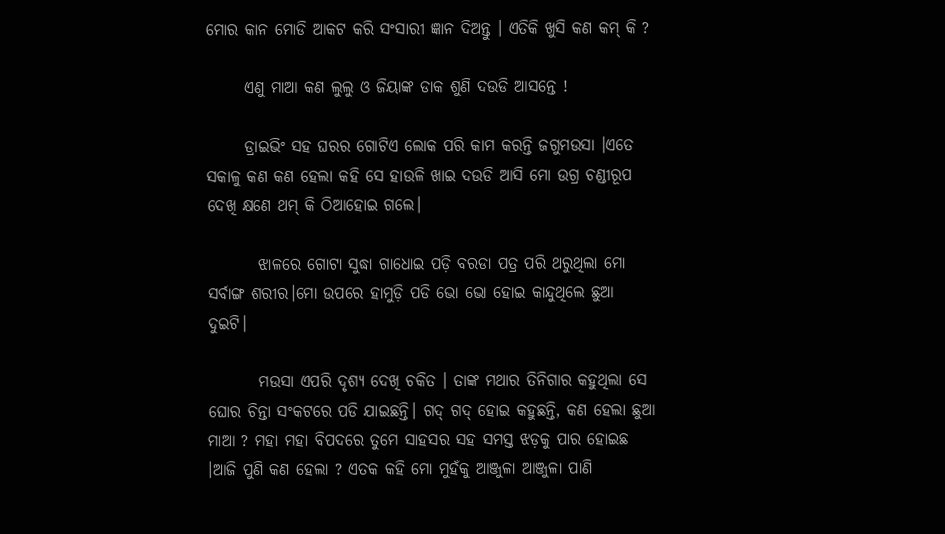ମୋର କାନ ମୋଡି ଆକଟ କରି ସଂସାରୀ ଜ୍ଞାନ ଦିଅନ୍ତୁ । ଏତିକି ଖୁସି କଣ କମ୍ କି ?

      ଏଣୁ ମାଆ କଣ ଲୁଲୁ ଓ ଜିୟାଙ୍କ ଡାକ ଶୁଣି ଦଉଡି ଆସନ୍ତେ !

      ଡ୍ରାଇଭିଂ ସହ ଘରର ଗୋଟିଏ ଲୋକ ପରି କାମ କରନ୍ତି ଜଗୁମଉସା ।ଏତେ ସକାଳୁ କଣ କଣ ହେଲା କହି ସେ ହାଉଳି ଖାଇ ଦଉଡି ଆସି ମୋ ଉଗ୍ର ଚଣ୍ଡୀରୂପ ଦେଖି କ୍ଷଣେ ଥମ୍ କି ଠିଆହୋଇ ଗଲେ।

        ଝାଳରେ ଗୋଟା ସୁଦ୍ଧା ଗାଧୋଇ ପଡ଼ି ବରଡା ପତ୍ର ପରି ଥରୁଥିଲା ମୋ ସର୍ବାଙ୍ଗ ଶରୀର।ମୋ ଉପରେ ହାମୁଡ଼ି ପଡି ଭୋ ଭୋ ହୋଇ କାନ୍ଦୁଥିଲେ ଛୁଆ ଦୁଇଟି।

        ମଉସା ଏପରି ଦୃଶ୍ୟ ଦେଖି ଚକିତ । ତାଙ୍କ ମଥାର ତିନିଗାର କହୁଥିଲା ସେ ଘୋର ଚିନ୍ତା ସଂକଟରେ ପଡି ଯାଇଛନ୍ତି। ଗଦ୍ ଗଦ୍ ହୋଇ କହୁଛନ୍ତି, କଣ ହେଲା ଛୁଆ ମାଆ ? ମହା ମହା ବିପଦରେ ତୁମେ ସାହସର ସହ ସମସ୍ତ ଝଡ଼କୁ ପାର ହୋଇଛ ।ଆଜି ପୁଣି କଣ ହେଲା ? ଏତକ କହି ମୋ ମୁହଁକୁ ଆଞ୍ଜୁଳା ଆଞ୍ଜୁଳା ପାଣି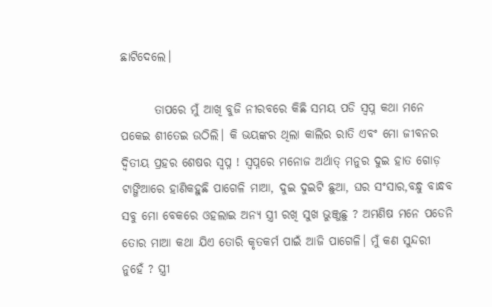ଛାଟିଦେଲେ।

       ତାପରେ ମୁଁ ଆଖି ବୁଜି ନୀରବରେ କିଛି ସମୟ ପଡି ସ୍ୱପ୍ନ କଥା ମନେ ପକେଇ ଶୀତେଇ ଉଠିଲି। କି ଭୟଙ୍କର ଥିଲା କାଲିର ରାତି ଏବଂ ମୋ ଜୀବନର ଦ୍ଵିତୀୟ ପ୍ରହର ଶେଷର ସ୍ୱପ୍ନ ! ସ୍ୱପ୍ନରେ ମନୋଜ ଅର୍ଥାତ୍ ମନୁର ଦୁଇ ହାତ ଗୋଡ଼ ଟାଙ୍ଗିଆରେ ହାଣିକହୁଛି ପାଗେଳି ମାଆ, ଦୁଇ ଦୁଇଟି ଛୁଆ, ଘର ସଂସାର,ବନ୍ଧୁ ବାନ୍ଧବ ସବୁ ମୋ ବେକରେ ଓହଲାଇ ଅନ୍ୟ ସ୍ତ୍ରୀ ରଖି ସୁଖ ଭୁଞ୍ଜୁଛୁ ? ଅମଣିଷ ମନେ ପଡେନି ତୋର ମାଆ କଥା ଯିଏ ତୋରି କୃତକର୍ମ ପାଇଁ ଆଜି ପାଗେଳି। ମୁଁ କଣ ସୁନ୍ଦରୀ ନୁହେଁ ? ସ୍ତ୍ରୀ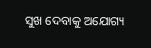ସୁଖ ଦେବାକୁ ଅଯୋଗ୍ୟ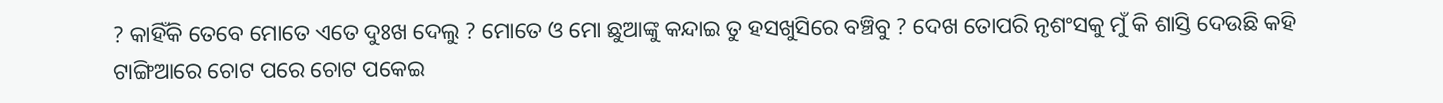? କାହିଁକି ତେବେ ମୋତେ ଏତେ ଦୁଃଖ ଦେଲୁ ? ମୋତେ ଓ ମୋ ଛୁଆଙ୍କୁ କନ୍ଦାଇ ତୁ ହସଖୁସିରେ ବଞ୍ଚିବୁ ? ଦେଖ ତୋପରି ନୃଶଂସକୁ ମୁଁ କି ଶାସ୍ତି ଦେଉଛି କହି ଟାଙ୍ଗିଆରେ ଚୋଟ ପରେ ଚୋଟ ପକେଇ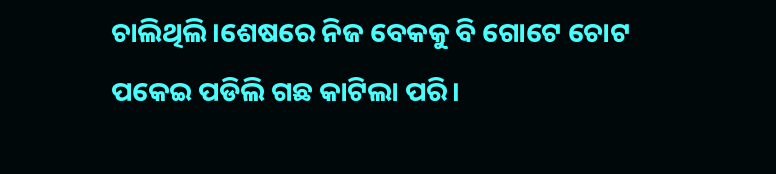ଚାଲିଥିଲି।ଶେଷରେ ନିଜ ବେକକୁ ବି ଗୋଟେ ଚୋଟ ପକେଇ ପଡିଲି ଗଛ କାଟିଲା ପରି।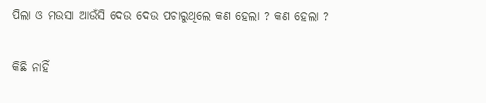ପିଲା ଓ ମଉସା ଆଉଁସି ଦେଉ ଦେଉ ପଚାରୁଥିଲେ କଣ ହେଲା ? କଣ ହେଲା ?

କିଛି ନାହିଁ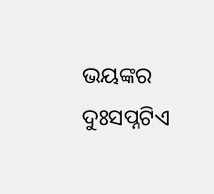ଭୟଙ୍କର ଦୁଃସପ୍ନଟିଏ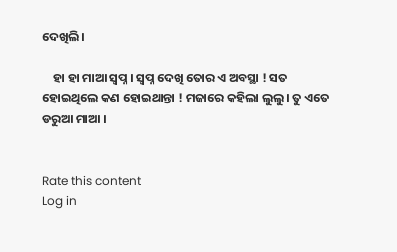ଦେଖିଲି।

    ହା ହା ମାଆ ସ୍ୱପ୍ନ । ସ୍ୱପ୍ନ ଦେଖି ତୋର ଏ ଅବସ୍ଥା ! ସତ ହୋଇଥିଲେ କଣ ହୋଇଥାନ୍ତା ! ମଜାରେ କହିଲା ଲୁଲୁ। ତୁ ଏତେ ଡରୁଆ ମାଆ ।


Rate this content
Log in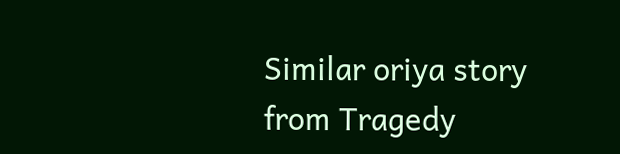Similar oriya story from Tragedy